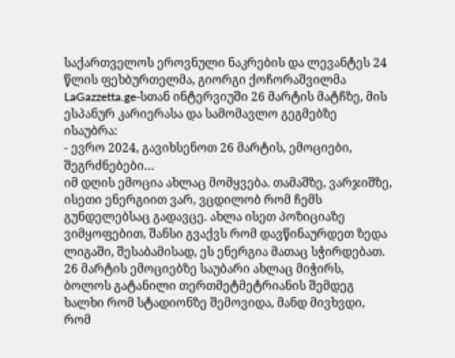საქართველოს ეროვნული ნაკრების და ლევანტეს 24 წლის ფეხბურთელმა, გიორგი ქოჩორაშვილმა LaGazzetta.ge-სთან ინტერვიუში 26 მარტის მატჩზე, მის ესპანურ კარიერასა და სამომავლო გეგმებზე ისაუბრა:
- ევრო 2024, გავიხსენოთ 26 მარტის, ემოციები, შეგრძნებები…
იმ დღის ემოცია ახლაც მომყვება. თამაშზე, ვარჯიშზე, ისეთი ენერგიით ვარ, ვცდილობ რომ ჩემს გუნდელებსაც გადავცე. ახლა ისეთ პოზიციაზე ვიმყოფებით, შანსი გვაქვს რომ დავწინაურდეთ ზედა ლიგაში, შესაბამისად, ეს ენერგია მათაც სჭირდებათ. 26 მარტის ემოციებზე საუბარი ახლაც მიჭირს, ბოლოს გატანილი თერთმეტმეტრიანის შემდეგ ხალხი რომ სტადიონზე შემოვიდა, მანდ მივხვდი, რომ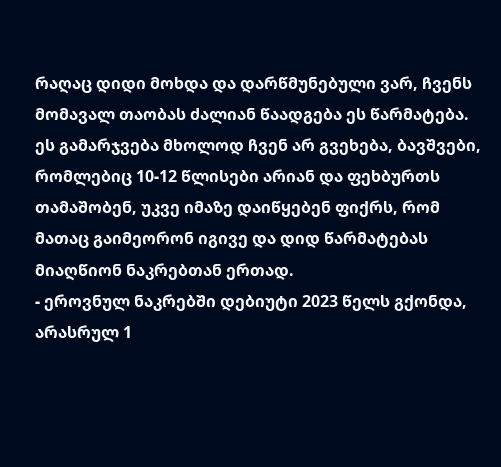რაღაც დიდი მოხდა და დარწმუნებული ვარ, ჩვენს მომავალ თაობას ძალიან წაადგება ეს წარმატება. ეს გამარჯვება მხოლოდ ჩვენ არ გვეხება, ბავშვები, რომლებიც 10-12 წლისები არიან და ფეხბურთს თამაშობენ, უკვე იმაზე დაიწყებენ ფიქრს, რომ მათაც გაიმეორონ იგივე და დიდ წარმატებას მიაღწიონ ნაკრებთან ერთად.
- ეროვნულ ნაკრებში დებიუტი 2023 წელს გქონდა, არასრულ 1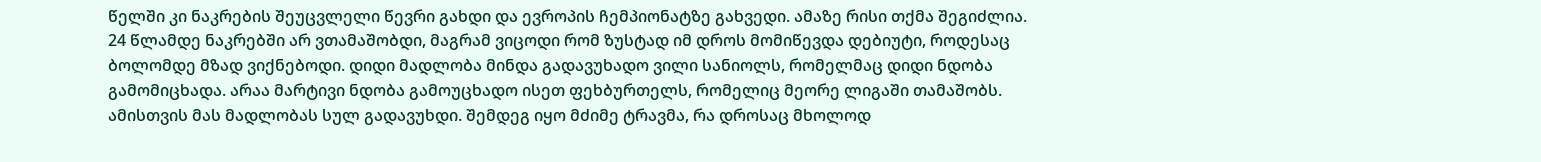წელში კი ნაკრების შეუცვლელი წევრი გახდი და ევროპის ჩემპიონატზე გახვედი. ამაზე რისი თქმა შეგიძლია.
24 წლამდე ნაკრებში არ ვთამაშობდი, მაგრამ ვიცოდი რომ ზუსტად იმ დროს მომიწევდა დებიუტი, როდესაც ბოლომდე მზად ვიქნებოდი. დიდი მადლობა მინდა გადავუხადო ვილი სანიოლს, რომელმაც დიდი ნდობა გამომიცხადა. არაა მარტივი ნდობა გამოუცხადო ისეთ ფეხბურთელს, რომელიც მეორე ლიგაში თამაშობს. ამისთვის მას მადლობას სულ გადავუხდი. შემდეგ იყო მძიმე ტრავმა, რა დროსაც მხოლოდ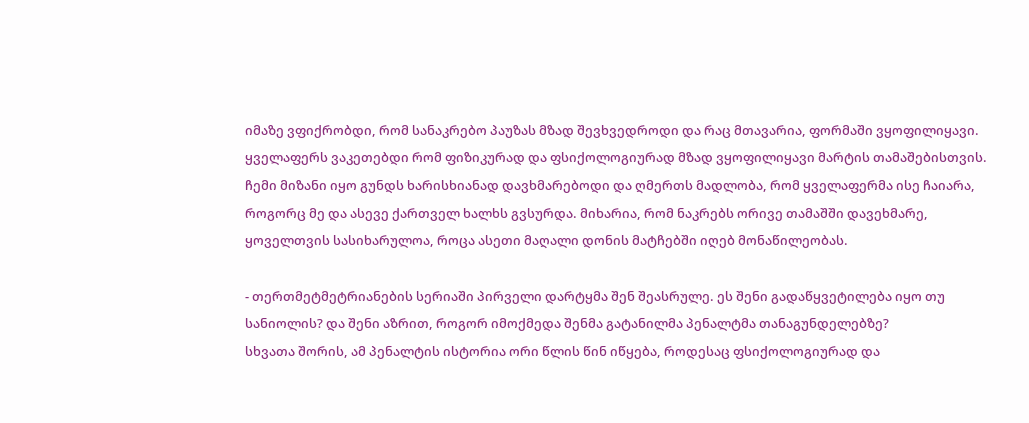იმაზე ვფიქრობდი, რომ სანაკრებო პაუზას მზად შევხვედროდი და რაც მთავარია, ფორმაში ვყოფილიყავი. ყველაფერს ვაკეთებდი რომ ფიზიკურად და ფსიქოლოგიურად მზად ვყოფილიყავი მარტის თამაშებისთვის. ჩემი მიზანი იყო გუნდს ხარისხიანად დავხმარებოდი და ღმერთს მადლობა, რომ ყველაფერმა ისე ჩაიარა, როგორც მე და ასევე ქართველ ხალხს გვსურდა. მიხარია, რომ ნაკრებს ორივე თამაშში დავეხმარე, ყოველთვის სასიხარულოა, როცა ასეთი მაღალი დონის მატჩებში იღებ მონაწილეობას.

- თერთმეტმეტრიანების სერიაში პირველი დარტყმა შენ შეასრულე. ეს შენი გადაწყვეტილება იყო თუ სანიოლის? და შენი აზრით, როგორ იმოქმედა შენმა გატანილმა პენალტმა თანაგუნდელებზე?
სხვათა შორის, ამ პენალტის ისტორია ორი წლის წინ იწყება, როდესაც ფსიქოლოგიურად და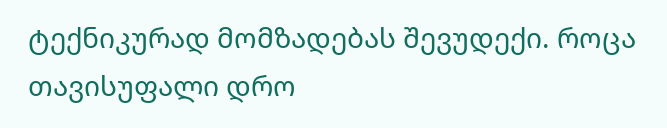ტექნიკურად მომზადებას შევუდექი. როცა თავისუფალი დრო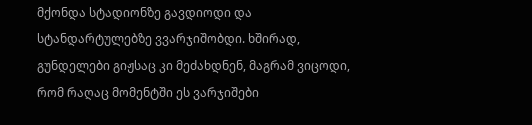მქონდა სტადიონზე გავდიოდი და სტანდარტულებზე ვვარჯიშობდი. ხშირად, გუნდელები გიჟსაც კი მეძახდნენ, მაგრამ ვიცოდი, რომ რაღაც მომენტში ეს ვარჯიშები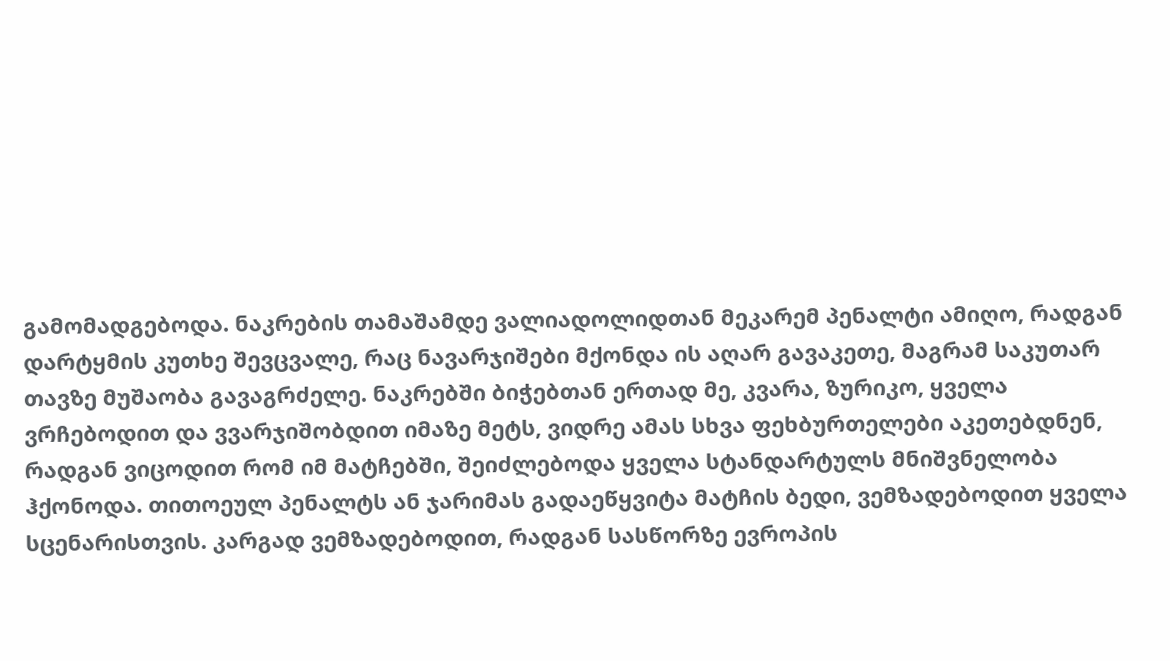გამომადგებოდა. ნაკრების თამაშამდე ვალიადოლიდთან მეკარემ პენალტი ამიღო, რადგან დარტყმის კუთხე შევცვალე, რაც ნავარჯიშები მქონდა ის აღარ გავაკეთე, მაგრამ საკუთარ თავზე მუშაობა გავაგრძელე. ნაკრებში ბიჭებთან ერთად მე, კვარა, ზურიკო, ყველა ვრჩებოდით და ვვარჯიშობდით იმაზე მეტს, ვიდრე ამას სხვა ფეხბურთელები აკეთებდნენ, რადგან ვიცოდით რომ იმ მატჩებში, შეიძლებოდა ყველა სტანდარტულს მნიშვნელობა ჰქონოდა. თითოეულ პენალტს ან ჯარიმას გადაეწყვიტა მატჩის ბედი, ვემზადებოდით ყველა სცენარისთვის. კარგად ვემზადებოდით, რადგან სასწორზე ევროპის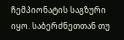ჩემპიონატის საგზური იყო. საბერძნეთთან თუ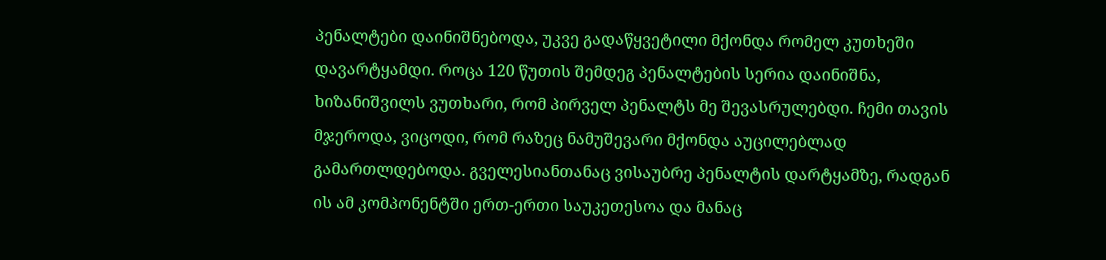პენალტები დაინიშნებოდა, უკვე გადაწყვეტილი მქონდა რომელ კუთხეში დავარტყამდი. როცა 120 წუთის შემდეგ პენალტების სერია დაინიშნა, ხიზანიშვილს ვუთხარი, რომ პირველ პენალტს მე შევასრულებდი. ჩემი თავის მჯეროდა, ვიცოდი, რომ რაზეც ნამუშევარი მქონდა აუცილებლად გამართლდებოდა. გველესიანთანაც ვისაუბრე პენალტის დარტყამზე, რადგან ის ამ კომპონენტში ერთ-ერთი საუკეთესოა და მანაც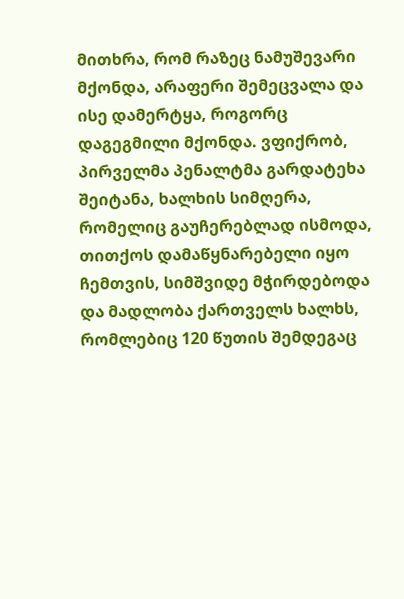მითხრა, რომ რაზეც ნამუშევარი მქონდა, არაფერი შემეცვალა და ისე დამერტყა, როგორც დაგეგმილი მქონდა. ვფიქრობ, პირველმა პენალტმა გარდატეხა შეიტანა, ხალხის სიმღერა, რომელიც გაუჩერებლად ისმოდა, თითქოს დამაწყნარებელი იყო ჩემთვის, სიმშვიდე მჭირდებოდა და მადლობა ქართველს ხალხს, რომლებიც 120 წუთის შემდეგაც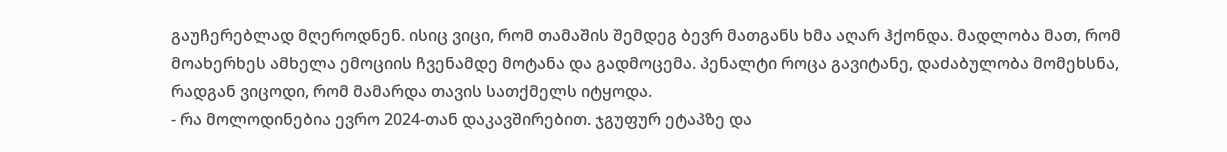გაუჩერებლად მღეროდნენ. ისიც ვიცი, რომ თამაშის შემდეგ ბევრ მათგანს ხმა აღარ ჰქონდა. მადლობა მათ, რომ მოახერხეს ამხელა ემოციის ჩვენამდე მოტანა და გადმოცემა. პენალტი როცა გავიტანე, დაძაბულობა მომეხსნა, რადგან ვიცოდი, რომ მამარდა თავის სათქმელს იტყოდა.
- რა მოლოდინებია ევრო 2024-თან დაკავშირებით. ჯგუფურ ეტაპზე და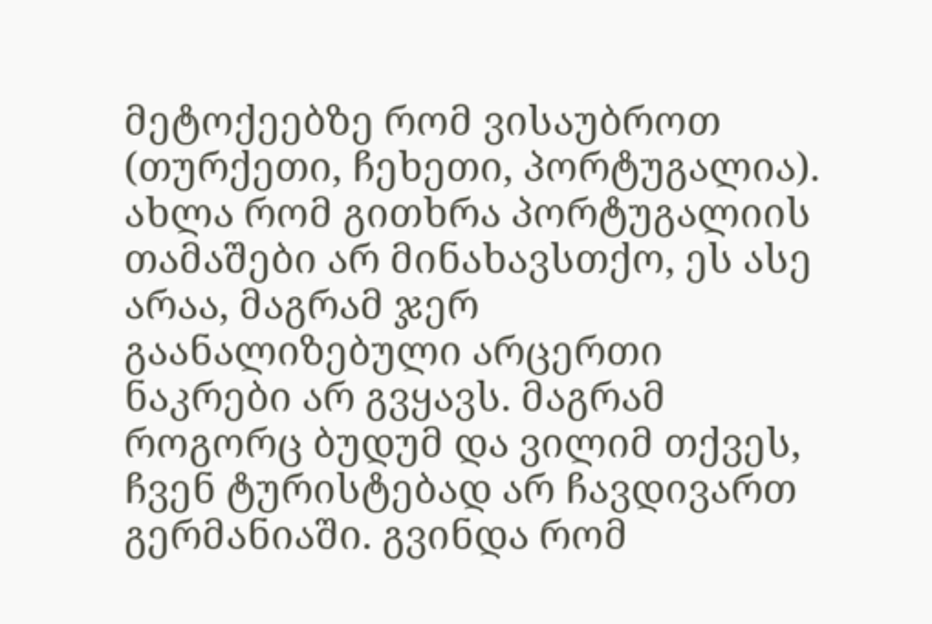მეტოქეებზე რომ ვისაუბროთ (თურქეთი, ჩეხეთი, პორტუგალია).
ახლა რომ გითხრა პორტუგალიის თამაშები არ მინახავსთქო, ეს ასე არაა, მაგრამ ჯერ გაანალიზებული არცერთი ნაკრები არ გვყავს. მაგრამ როგორც ბუდუმ და ვილიმ თქვეს, ჩვენ ტურისტებად არ ჩავდივართ გერმანიაში. გვინდა რომ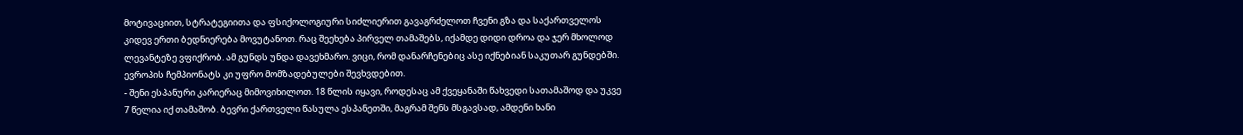მოტივაციით, სტრატეგიითა და ფსიქოლოგიური სიძლიერით გავაგრძელოთ ჩვენი გზა და საქართველოს კიდევ ერთი ბედნიერება მოვუტანოთ. რაც შეეხება პირველ თამაშებს, იქამდე დიდი დროა და ჯერ მხოლოდ ლევანტეზე ვფიქრობ. ამ გუნდს უნდა დავეხმარო. ვიცი, რომ დანარჩენებიც ასე იქნებიან საკუთარ გუნდებში. ევროპის ჩემპიონატს კი უფრო მომზადებულები შევხვდებით.
- შენი ესპანური კარიერაც მიმოვიხილოთ. 18 წლის იყავი, როდესაც ამ ქვეყანაში წახვედი სათამაშოდ და უკვე 7 წელია იქ თამაშობ. ბევრი ქართველი წასულა ესპანეთში, მაგრამ შენს მსგავსად, ამდენი ხანი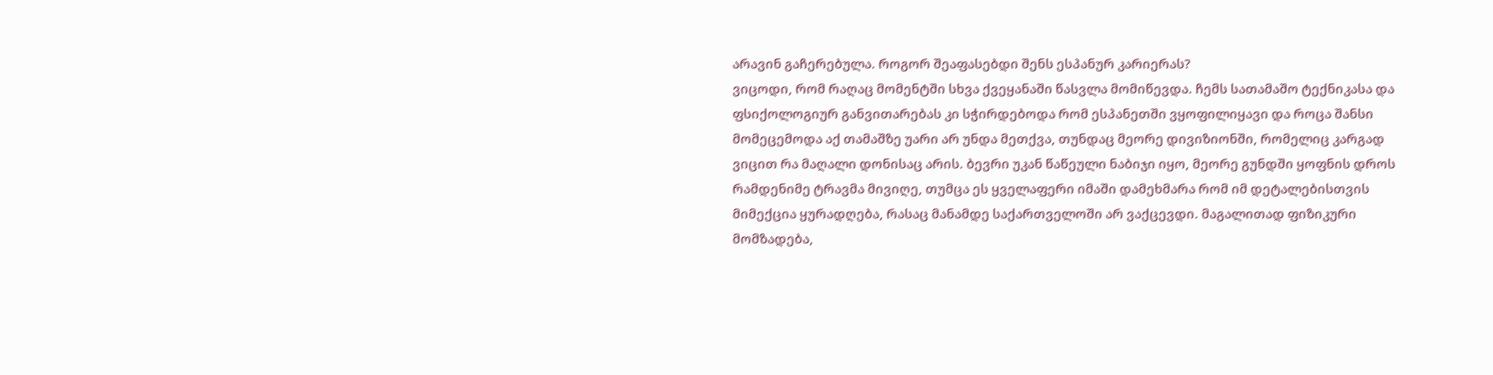არავინ გაჩერებულა. როგორ შეაფასებდი შენს ესპანურ კარიერას?
ვიცოდი, რომ რაღაც მომენტში სხვა ქვეყანაში წასვლა მომიწევდა. ჩემს სათამაშო ტექნიკასა და ფსიქოლოგიურ განვითარებას კი სჭირდებოდა რომ ესპანეთში ვყოფილიყავი და როცა შანსი მომეცემოდა აქ თამაშზე უარი არ უნდა მეთქვა, თუნდაც მეორე დივიზიონში, რომელიც კარგად ვიცით რა მაღალი დონისაც არის. ბევრი უკან წაწეული ნაბიჯი იყო, მეორე გუნდში ყოფნის დროს რამდენიმე ტრავმა მივიღე, თუმცა ეს ყველაფერი იმაში დამეხმარა რომ იმ დეტალებისთვის მიმექცია ყურადღება, რასაც მანამდე საქართველოში არ ვაქცევდი. მაგალითად ფიზიკური მომზადება,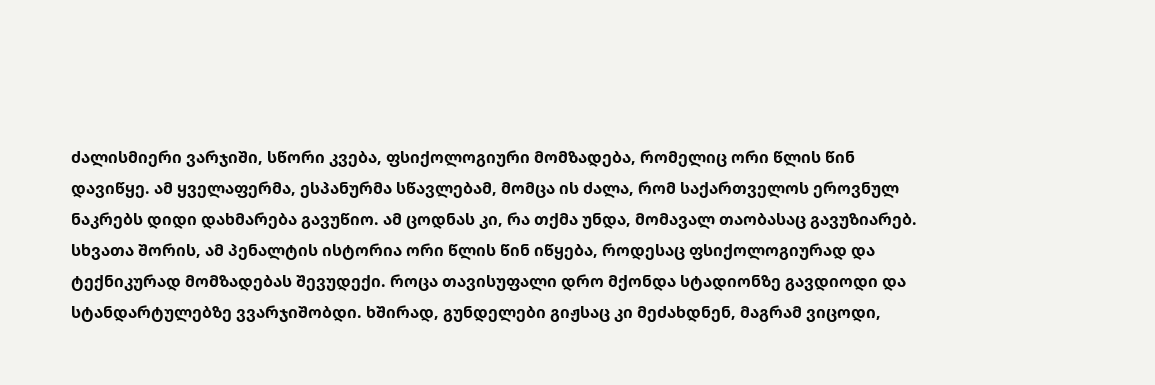ძალისმიერი ვარჯიში, სწორი კვება, ფსიქოლოგიური მომზადება, რომელიც ორი წლის წინ დავიწყე. ამ ყველაფერმა, ესპანურმა სწავლებამ, მომცა ის ძალა, რომ საქართველოს ეროვნულ ნაკრებს დიდი დახმარება გავუწიო. ამ ცოდნას კი, რა თქმა უნდა, მომავალ თაობასაც გავუზიარებ.
სხვათა შორის, ამ პენალტის ისტორია ორი წლის წინ იწყება, როდესაც ფსიქოლოგიურად და ტექნიკურად მომზადებას შევუდექი. როცა თავისუფალი დრო მქონდა სტადიონზე გავდიოდი და სტანდარტულებზე ვვარჯიშობდი. ხშირად, გუნდელები გიჟსაც კი მეძახდნენ, მაგრამ ვიცოდი,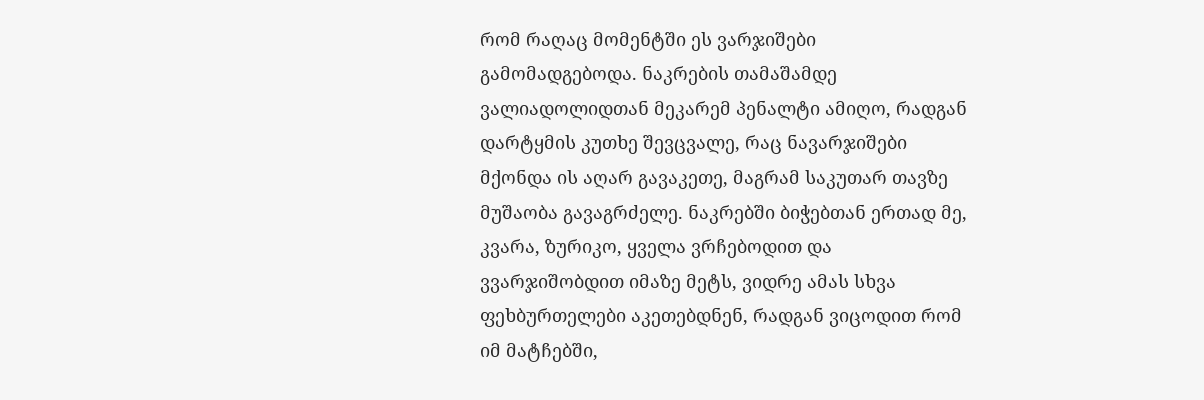რომ რაღაც მომენტში ეს ვარჯიშები გამომადგებოდა. ნაკრების თამაშამდე ვალიადოლიდთან მეკარემ პენალტი ამიღო, რადგან დარტყმის კუთხე შევცვალე, რაც ნავარჯიშები მქონდა ის აღარ გავაკეთე, მაგრამ საკუთარ თავზე მუშაობა გავაგრძელე. ნაკრებში ბიჭებთან ერთად მე, კვარა, ზურიკო, ყველა ვრჩებოდით და ვვარჯიშობდით იმაზე მეტს, ვიდრე ამას სხვა ფეხბურთელები აკეთებდნენ, რადგან ვიცოდით რომ იმ მატჩებში,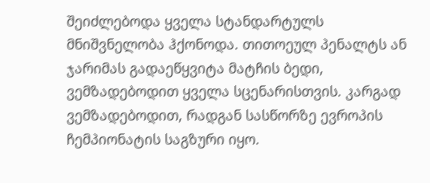შეიძლებოდა ყველა სტანდარტულს მნიშვნელობა ჰქონოდა. თითოეულ პენალტს ან ჯარიმას გადაეწყვიტა მატჩის ბედი, ვემზადებოდით ყველა სცენარისთვის. კარგად ვემზადებოდით, რადგან სასწორზე ევროპის ჩემპიონატის საგზური იყო.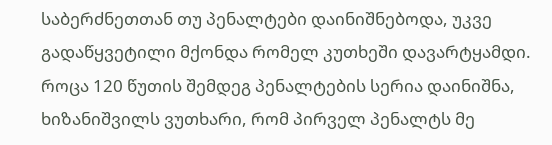საბერძნეთთან თუ პენალტები დაინიშნებოდა, უკვე გადაწყვეტილი მქონდა რომელ კუთხეში დავარტყამდი. როცა 120 წუთის შემდეგ პენალტების სერია დაინიშნა, ხიზანიშვილს ვუთხარი, რომ პირველ პენალტს მე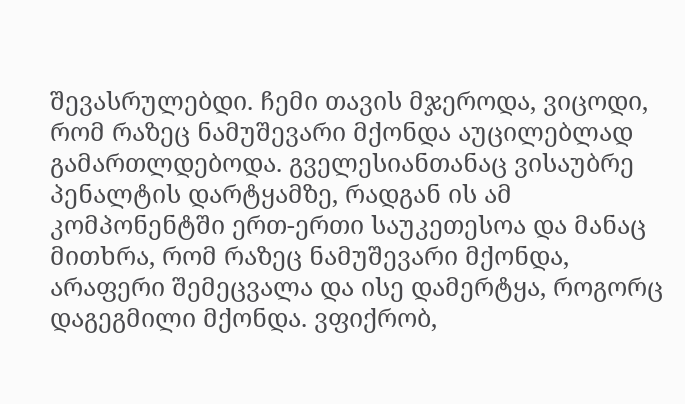შევასრულებდი. ჩემი თავის მჯეროდა, ვიცოდი, რომ რაზეც ნამუშევარი მქონდა აუცილებლად გამართლდებოდა. გველესიანთანაც ვისაუბრე პენალტის დარტყამზე, რადგან ის ამ კომპონენტში ერთ-ერთი საუკეთესოა და მანაც მითხრა, რომ რაზეც ნამუშევარი მქონდა, არაფერი შემეცვალა და ისე დამერტყა, როგორც დაგეგმილი მქონდა. ვფიქრობ,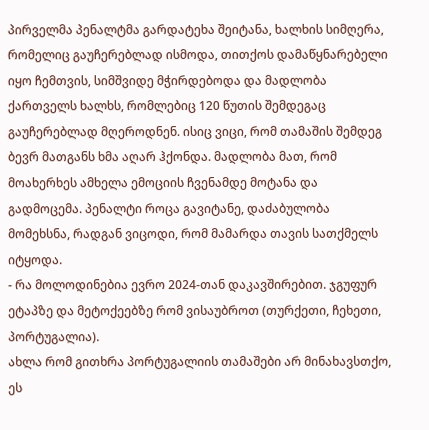პირველმა პენალტმა გარდატეხა შეიტანა, ხალხის სიმღერა, რომელიც გაუჩერებლად ისმოდა, თითქოს დამაწყნარებელი იყო ჩემთვის, სიმშვიდე მჭირდებოდა და მადლობა ქართველს ხალხს, რომლებიც 120 წუთის შემდეგაც გაუჩერებლად მღეროდნენ. ისიც ვიცი, რომ თამაშის შემდეგ ბევრ მათგანს ხმა აღარ ჰქონდა. მადლობა მათ, რომ მოახერხეს ამხელა ემოციის ჩვენამდე მოტანა და გადმოცემა. პენალტი როცა გავიტანე, დაძაბულობა მომეხსნა, რადგან ვიცოდი, რომ მამარდა თავის სათქმელს იტყოდა.
- რა მოლოდინებია ევრო 2024-თან დაკავშირებით. ჯგუფურ ეტაპზე და მეტოქეებზე რომ ვისაუბროთ (თურქეთი, ჩეხეთი, პორტუგალია).
ახლა რომ გითხრა პორტუგალიის თამაშები არ მინახავსთქო, ეს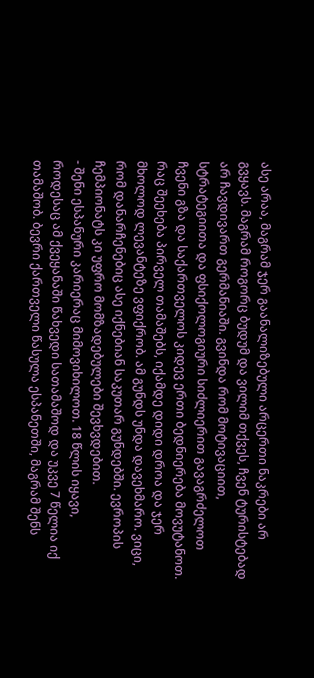ასე არაა, მაგრამ ჯერ გაანალიზებული არცერთი ნაკრები არ გვყავს. მაგრამ როგორც ბუდუმ და ვილიმ თქვეს, ჩვენ ტურისტებად არ ჩავდივართ გერმანიაში. გვინდა რომ მოტივაციით, სტრატეგიითა და ფსიქოლოგიური სიძლიერით გავაგრძელოთ ჩვენი გზა და საქართველოს კიდევ ერთი ბედნიერება მოვუტანოთ. რაც შეეხება პირველ თამაშებს, იქამდე დიდი დროა და ჯერ მხოლოდ ლევანტეზე ვფიქრობ. ამ გუნდს უნდა დავეხმარო. ვიცი, რომ დანარჩენებიც ასე იქნებიან საკუთარ გუნდებში. ევროპის ჩემპიონატს კი უფრო მომზადებულები შევხვდებით.
- შენი ესპანური კარიერაც მიმოვიხილოთ. 18 წლის იყავი, როდესაც ამ ქვეყანაში წახვედი სათამაშოდ და უკვე 7 წელია იქ თამაშობ. ბევრი ქართველი წასულა ესპანეთში, მაგრამ შენს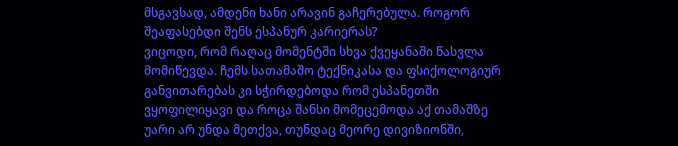მსგავსად, ამდენი ხანი არავინ გაჩერებულა. როგორ შეაფასებდი შენს ესპანურ კარიერას?
ვიცოდი, რომ რაღაც მომენტში სხვა ქვეყანაში წასვლა მომიწევდა. ჩემს სათამაშო ტექნიკასა და ფსიქოლოგიურ განვითარებას კი სჭირდებოდა რომ ესპანეთში ვყოფილიყავი და როცა შანსი მომეცემოდა აქ თამაშზე უარი არ უნდა მეთქვა, თუნდაც მეორე დივიზიონში,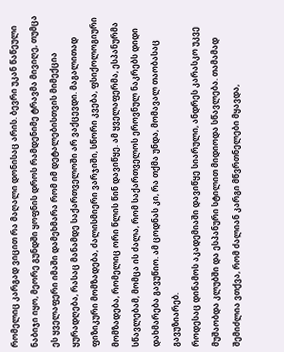რომელიც კარგად ვიცით რა მაღალი დონისაც არის. ბევრი უკან წაწეული ნაბიჯი იყო, მეორე გუნდში ყოფნის დროს რამდენიმე ტრავმა მივიღე, თუმცა ეს ყველაფერი იმაში დამეხმარა რომ იმ დეტალებისთვის მიმექცია ყურადღება, რასაც მანამდე საქართველოში არ ვაქცევდი. მაგალითად ფიზიკური მომზადება, ძალისმიერი ვარჯიში, სწორი კვება, ფსიქოლოგიური მომზადება, რომელიც ორი წლის წინ დავიწყე. ამ ყველაფერმა, ესპანურმა სწავლებამ, მომცა ის ძალა, რომ საქართველოს ეროვნულ ნაკრებს დიდი დახმარება გავუწიო. ამ ცოდნას კი, რა თქმა უნდა, მომავალ თაობასაც გავუზიარებ.
როდესაც დინამოს აკადემიაში დავიწყე სიარული, ანდრეს კარასკო უკვე მუშაობდა კლუბში და ესპანური სტილით მიდიოდა სწავლება. თამამად შემიძლია ვთქვა, რომ ძალიან კარგი მწვრთნელები მყავდა,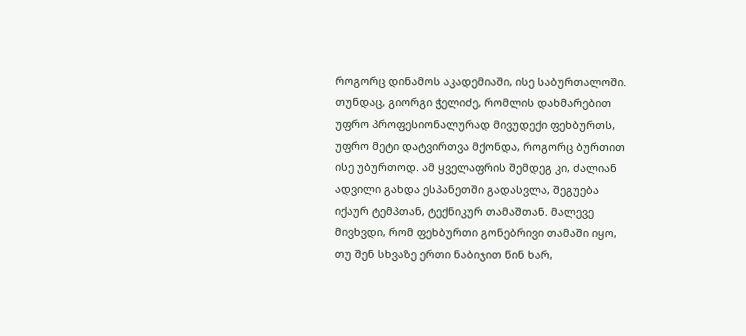როგორც დინამოს აკადემიაში, ისე საბურთალოში. თუნდაც, გიორგი ჭელიძე, რომლის დახმარებით უფრო პროფესიონალურად მივუდექი ფეხბურთს, უფრო მეტი დატვირთვა მქონდა, როგორც ბურთით ისე უბურთოდ. ამ ყველაფრის შემდეგ კი, ძალიან ადვილი გახდა ესპანეთში გადასვლა, შეგუება იქაურ ტემპთან, ტექნიკურ თამაშთან. მალევე მივხვდი, რომ ფეხბურთი გონებრივი თამაში იყო, თუ შენ სხვაზე ერთი ნაბიჯით წინ ხარ,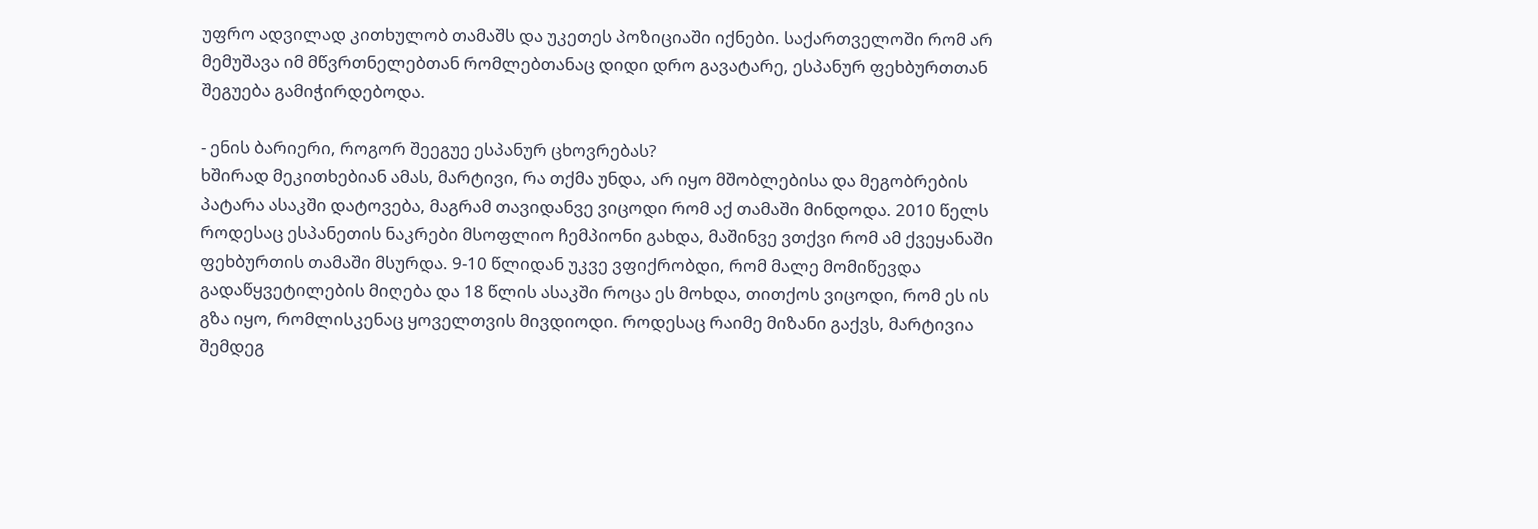უფრო ადვილად კითხულობ თამაშს და უკეთეს პოზიციაში იქნები. საქართველოში რომ არ მემუშავა იმ მწვრთნელებთან რომლებთანაც დიდი დრო გავატარე, ესპანურ ფეხბურთთან შეგუება გამიჭირდებოდა.

- ენის ბარიერი, როგორ შეეგუე ესპანურ ცხოვრებას?
ხშირად მეკითხებიან ამას, მარტივი, რა თქმა უნდა, არ იყო მშობლებისა და მეგობრების პატარა ასაკში დატოვება, მაგრამ თავიდანვე ვიცოდი რომ აქ თამაში მინდოდა. 2010 წელს როდესაც ესპანეთის ნაკრები მსოფლიო ჩემპიონი გახდა, მაშინვე ვთქვი რომ ამ ქვეყანაში ფეხბურთის თამაში მსურდა. 9-10 წლიდან უკვე ვფიქრობდი, რომ მალე მომიწევდა გადაწყვეტილების მიღება და 18 წლის ასაკში როცა ეს მოხდა, თითქოს ვიცოდი, რომ ეს ის გზა იყო, რომლისკენაც ყოველთვის მივდიოდი. როდესაც რაიმე მიზანი გაქვს, მარტივია შემდეგ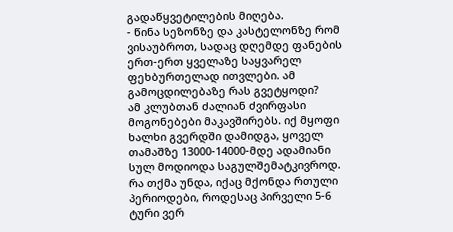გადაწყვეტილების მიღება.
- წინა სეზონზე და კასტელონზე რომ ვისაუბროთ, სადაც დღემდე ფანების ერთ-ერთ ყველაზე საყვარელ ფეხბურთელად ითვლები. ამ გამოცდილებაზე რას გვეტყოდი?
ამ კლუბთან ძალიან ძვირფასი მოგონებები მაკავშირებს. იქ მყოფი ხალხი გვერდში დამიდგა, ყოველ თამაშზე 13000-14000-მდე ადამიანი სულ მოდიოდა საგულშემატკივროდ. რა თქმა უნდა, იქაც მქონდა რთული პერიოდები, როდესაც პირველი 5-6 ტური ვერ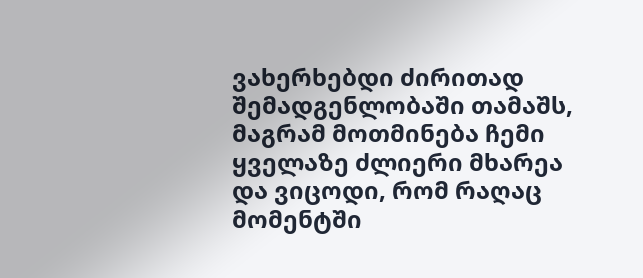ვახერხებდი ძირითად შემადგენლობაში თამაშს, მაგრამ მოთმინება ჩემი ყველაზე ძლიერი მხარეა და ვიცოდი, რომ რაღაც მომენტში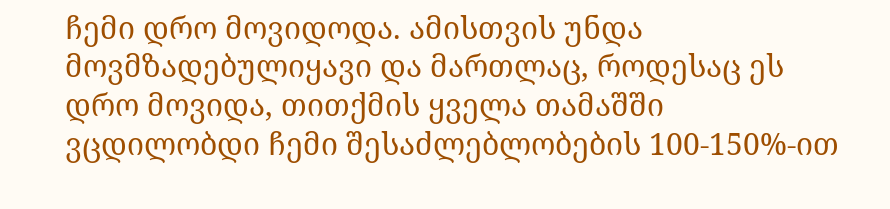ჩემი დრო მოვიდოდა. ამისთვის უნდა მოვმზადებულიყავი და მართლაც, როდესაც ეს დრო მოვიდა, თითქმის ყველა თამაშში ვცდილობდი ჩემი შესაძლებლობების 100-150%-ით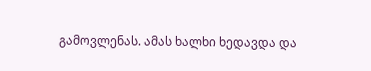გამოვლენას. ამას ხალხი ხედავდა და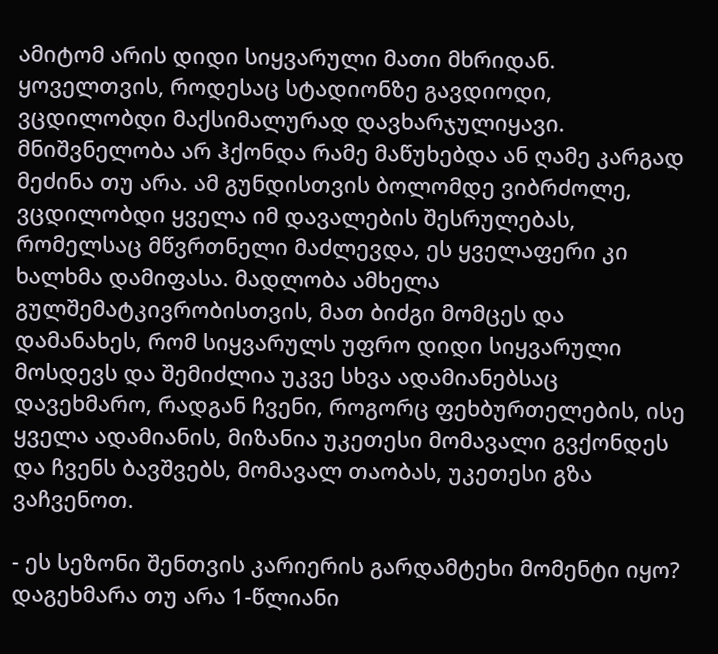ამიტომ არის დიდი სიყვარული მათი მხრიდან. ყოველთვის, როდესაც სტადიონზე გავდიოდი, ვცდილობდი მაქსიმალურად დავხარჯულიყავი. მნიშვნელობა არ ჰქონდა რამე მაწუხებდა ან ღამე კარგად მეძინა თუ არა. ამ გუნდისთვის ბოლომდე ვიბრძოლე, ვცდილობდი ყველა იმ დავალების შესრულებას, რომელსაც მწვრთნელი მაძლევდა, ეს ყველაფერი კი ხალხმა დამიფასა. მადლობა ამხელა გულშემატკივრობისთვის, მათ ბიძგი მომცეს და დამანახეს, რომ სიყვარულს უფრო დიდი სიყვარული მოსდევს და შემიძლია უკვე სხვა ადამიანებსაც დავეხმარო, რადგან ჩვენი, როგორც ფეხბურთელების, ისე ყველა ადამიანის, მიზანია უკეთესი მომავალი გვქონდეს და ჩვენს ბავშვებს, მომავალ თაობას, უკეთესი გზა ვაჩვენოთ.

- ეს სეზონი შენთვის კარიერის გარდამტეხი მომენტი იყო? დაგეხმარა თუ არა 1-წლიანი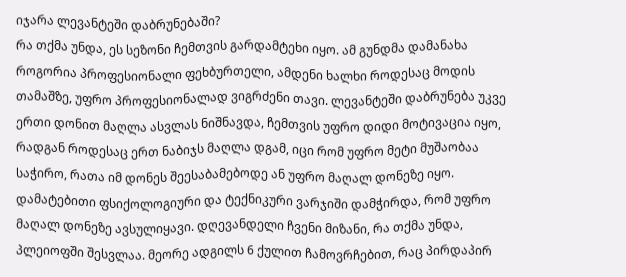იჯარა ლევანტეში დაბრუნებაში?
რა თქმა უნდა, ეს სეზონი ჩემთვის გარდამტეხი იყო. ამ გუნდმა დამანახა როგორია პროფესიონალი ფეხბურთელი, ამდენი ხალხი როდესაც მოდის თამაშზე, უფრო პროფესიონალად ვიგრძენი თავი. ლევანტეში დაბრუნება უკვე ერთი დონით მაღლა ასვლას ნიშნავდა, ჩემთვის უფრო დიდი მოტივაცია იყო, რადგან როდესაც ერთ ნაბიჯს მაღლა დგამ, იცი რომ უფრო მეტი მუშაობაა საჭირო, რათა იმ დონეს შეესაბამებოდე ან უფრო მაღალ დონეზე იყო. დამატებითი ფსიქოლოგიური და ტექნიკური ვარჯიში დამჭირდა, რომ უფრო მაღალ დონეზე ავსულიყავი. დღევანდელი ჩვენი მიზანი, რა თქმა უნდა, პლეიოფში შესვლაა. მეორე ადგილს 6 ქულით ჩამოვრჩებით, რაც პირდაპირ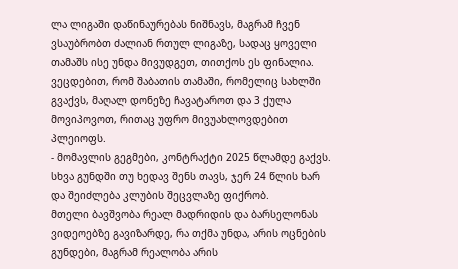ლა ლიგაში დაწინაურებას ნიშნავს, მაგრამ ჩვენ ვსაუბრობთ ძალიან რთულ ლიგაზე, სადაც ყოველი თამაშს ისე უნდა მივუდგეთ, თითქოს ეს ფინალია. ვეცდებით, რომ შაბათის თამაში, რომელიც სახლში გვაქვს, მაღალ დონეზე ჩავატაროთ და 3 ქულა მოვიპოვოთ, რითაც უფრო მივუახლოვდებით პლეიოფს.
- მომავლის გეგმები, კონტრაქტი 2025 წლამდე გაქვს. სხვა გუნდში თუ ხედავ შენს თავს, ჯერ 24 წლის ხარ და შეიძლება კლუბის შეცვლაზე ფიქრობ.
მთელი ბავშვობა რეალ მადრიდის და ბარსელონას ვიდეოებზე გავიზარდე, რა თქმა უნდა, არის ოცნების გუნდები, მაგრამ რეალობა არის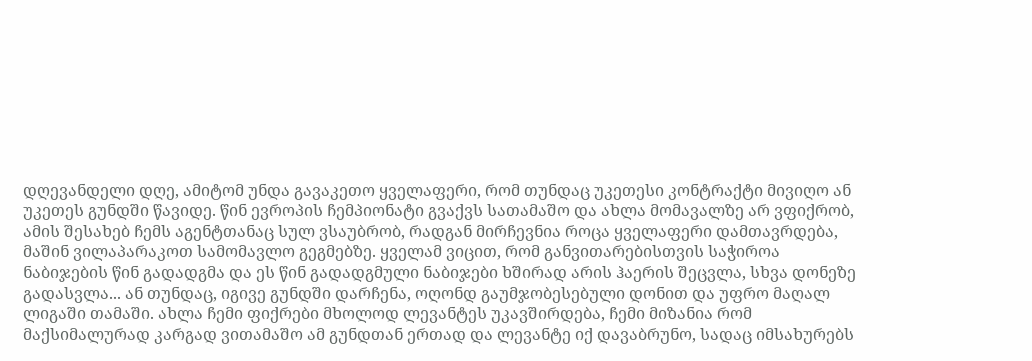დღევანდელი დღე, ამიტომ უნდა გავაკეთო ყველაფერი, რომ თუნდაც უკეთესი კონტრაქტი მივიღო ან უკეთეს გუნდში წავიდე. წინ ევროპის ჩემპიონატი გვაქვს სათამაშო და ახლა მომავალზე არ ვფიქრობ, ამის შესახებ ჩემს აგენტთანაც სულ ვსაუბრობ, რადგან მირჩევნია როცა ყველაფერი დამთავრდება, მაშინ ვილაპარაკოთ სამომავლო გეგმებზე. ყველამ ვიცით, რომ განვითარებისთვის საჭიროა ნაბიჯების წინ გადადგმა და ეს წინ გადადგმული ნაბიჯები ხშირად არის ჰაერის შეცვლა, სხვა დონეზე გადასვლა... ან თუნდაც, იგივე გუნდში დარჩენა, ოღონდ გაუმჯობესებული დონით და უფრო მაღალ ლიგაში თამაში. ახლა ჩემი ფიქრები მხოლოდ ლევანტეს უკავშირდება, ჩემი მიზანია რომ მაქსიმალურად კარგად ვითამაშო ამ გუნდთან ერთად და ლევანტე იქ დავაბრუნო, სადაც იმსახურებს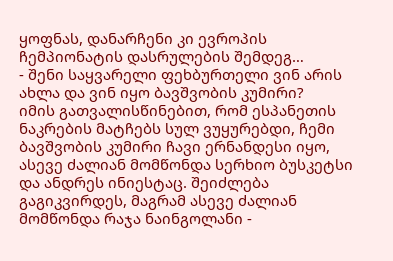ყოფნას, დანარჩენი კი ევროპის ჩემპიონატის დასრულების შემდეგ…
- შენი საყვარელი ფეხბურთელი ვინ არის ახლა და ვინ იყო ბავშვობის კუმირი?
იმის გათვალისწინებით, რომ ესპანეთის ნაკრების მატჩებს სულ ვუყურებდი, ჩემი ბავშვობის კუმირი ჩავი ერნანდესი იყო, ასევე ძალიან მომწონდა სერხიო ბუსკეტსი და ანდრეს ინიესტაც. შეიძლება გაგიკვირდეს, მაგრამ ასევე ძალიან მომწონდა რაჯა ნაინგოლანი -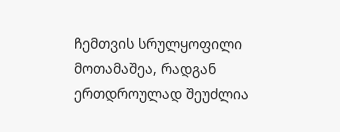ჩემთვის სრულყოფილი მოთამაშეა, რადგან ერთდროულად შეუძლია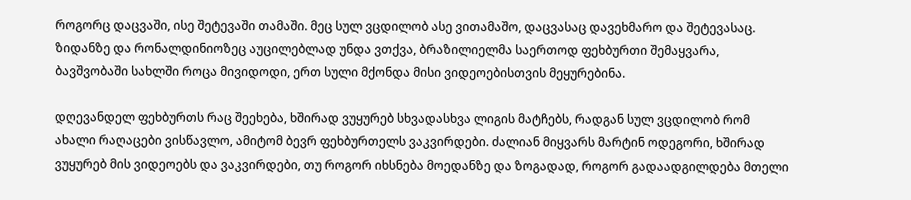როგორც დაცვაში, ისე შეტევაში თამაში. მეც სულ ვცდილობ ასე ვითამაშო, დაცვასაც დავეხმარო და შეტევასაც. ზიდანზე და რონალდინიოზეც აუცილებლად უნდა ვთქვა, ბრაზილიელმა საერთოდ ფეხბურთი შემაყვარა, ბავშვობაში სახლში როცა მივიდოდი, ერთ სული მქონდა მისი ვიდეოებისთვის მეყურებინა.

დღევანდელ ფეხბურთს რაც შეეხება, ხშირად ვუყურებ სხვადასხვა ლიგის მატჩებს, რადგან სულ ვცდილობ რომ ახალი რაღაცები ვისწავლო, ამიტომ ბევრ ფეხბურთელს ვაკვირდები. ძალიან მიყვარს მარტინ ოდეგორი, ხშირად ვუყურებ მის ვიდეოებს და ვაკვირდები, თუ როგორ იხსნება მოედანზე და ზოგადად, როგორ გადაადგილდება მთელი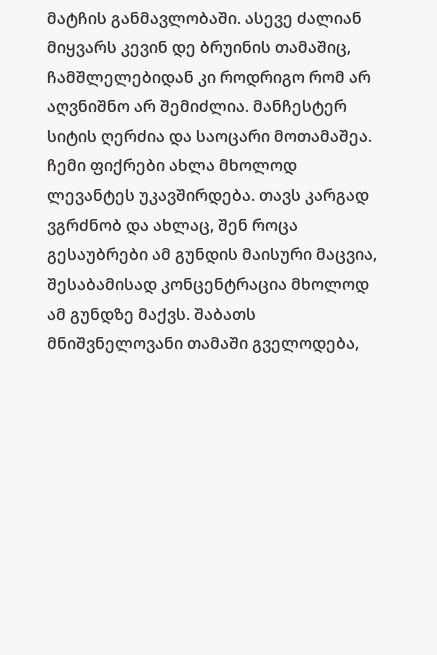მატჩის განმავლობაში. ასევე ძალიან მიყვარს კევინ დე ბრუინის თამაშიც, ჩამშლელებიდან კი როდრიგო რომ არ აღვნიშნო არ შემიძლია. მანჩესტერ სიტის ღერძია და საოცარი მოთამაშეა.
ჩემი ფიქრები ახლა მხოლოდ ლევანტეს უკავშირდება. თავს კარგად ვგრძნობ და ახლაც, შენ როცა გესაუბრები ამ გუნდის მაისური მაცვია, შესაბამისად კონცენტრაცია მხოლოდ ამ გუნდზე მაქვს. შაბათს მნიშვნელოვანი თამაში გველოდება,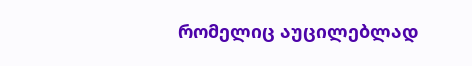რომელიც აუცილებლად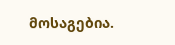მოსაგებია.